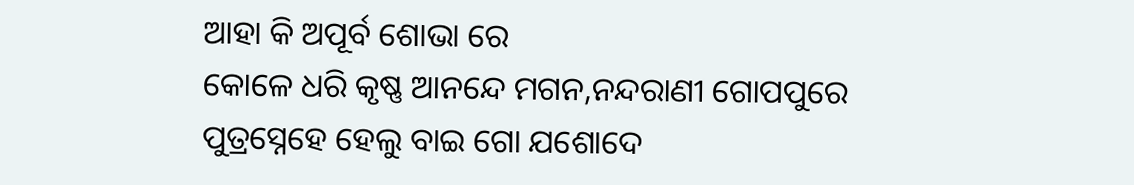ଆହା କି ଅପୂର୍ବ ଶୋଭା ରେ
କୋଳେ ଧରି କୃଷ୍ଣ ଆନନ୍ଦେ ମଗନ,ନନ୍ଦରାଣୀ ଗୋପପୁରେ
ପୁତ୍ରସ୍ନେହେ ହେଲୁ ବାଇ ଗୋ ଯଶୋଦେ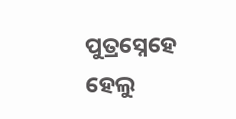ପୁତ୍ରସ୍ନେହେ ହେଲୁ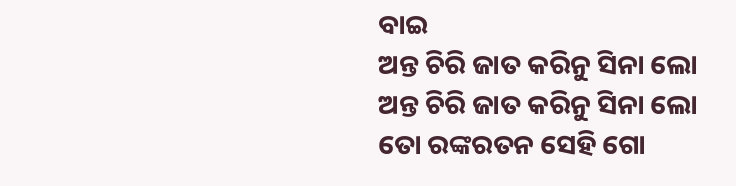ବାଇ
ଅନ୍ତ ଚିରି ଜାତ କରିନୁ ସିନା ଲୋ
ଅନ୍ତ ଚିରି ଜାତ କରିନୁ ସିନା ଲୋ
ତୋ ରଙ୍କରତନ ସେହି ଗୋ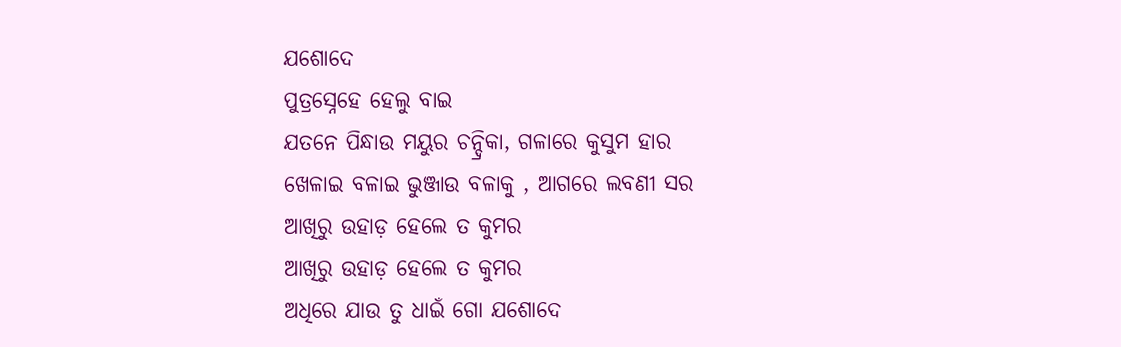ଯଶୋଦେ
ପୁତ୍ରସ୍ନେହେ ହେଲୁ ବାଇ
ଯତନେ ପିନ୍ଧାଉ ମୟୁର ଚନ୍ଦ୍ରିକା, ଗଳାରେ କୁସୁମ ହାର
ଖେଳାଇ ବଳାଇ ଭୁଞ୍ଜାଉ ବଳାକୁ , ଆଗରେ ଲବଣୀ ସର
ଆଖିରୁ ଉହାଡ଼ ହେଲେ ତ କୁମର
ଆଖିରୁ ଉହାଡ଼ ହେଲେ ତ କୁମର
ଅଧିରେ ଯାଉ ତୁ ଧାଇଁ ଗୋ ଯଶୋଦେ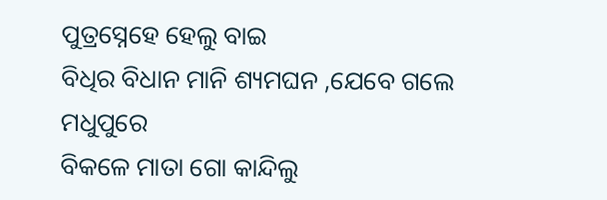ପୁତ୍ରସ୍ନେହେ ହେଲୁ ବାଇ
ବିଧିର ବିଧାନ ମାନି ଶ୍ୟମଘନ ,ଯେବେ ଗଲେ ମଧୁପୁରେ
ବିକଳେ ମାତା ଗୋ କାନ୍ଦିଲୁ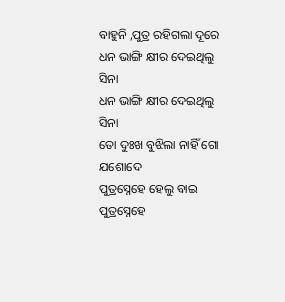ବାହୁନି ,ପୁତ୍ର ରହିଗଲା ଦୂରେ
ଧନ ଭାଙ୍ଗି କ୍ଷୀର ଦେଇଥିଲୁ ସିନା
ଧନ ଭାଙ୍ଗି କ୍ଷୀର ଦେଇଥିଲୁ ସିନା
ତୋ ଦୁଃଖ ବୁଝିଲା ନାହିଁ ଗୋ ଯଶୋଦେ
ପୁତ୍ରସ୍ନେହେ ହେଲୁ ବାଇ
ପୁତ୍ରସ୍ନେହେ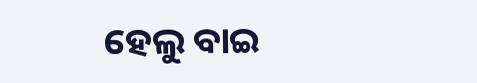ହେଲୁ ବାଇ